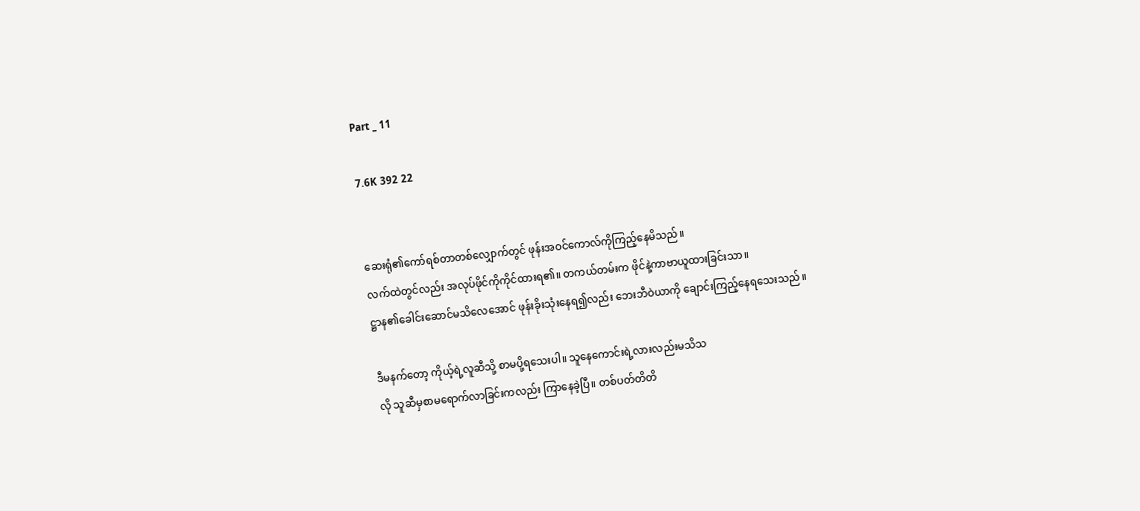Part _ 11

7.6K 392 22


ဆေးရုံ၏ကော်ရစ်တာတစ်လျှောက်တွင် ဖုန်းအဝင်ကောလ်ကိုကြည့်နေမိသည်။
လက်ထဲတွင်လည်း အလုပ်ဖိုင်ကိုကိုင်ထားရ၏။ တကယ်တမ်းက ဖိုင်နဲ့ကာဗာယူထားခြင်းသာ။
ဋ္ဌာန၏ခေါင်းဆောင်မသိလေအောင် ဖုန်းခိုးသုံးနေရ၍လည်း ဘေးဘီဝဲယာကို ချောင်းကြည့်နေရသေးသည်။

ဒီမနက်တော့ ကိုယ့်ရဲ့လူဆီသို့ စာမပို့ရသေးပါ။ သူနေကောင်းရဲ့လားလည်းမသိသ
လို သူဆီမှစာမရောက်လာခြင်းကလည်း ကြာနေခဲ့ပြီ။ တစ်ပတ်တိတိ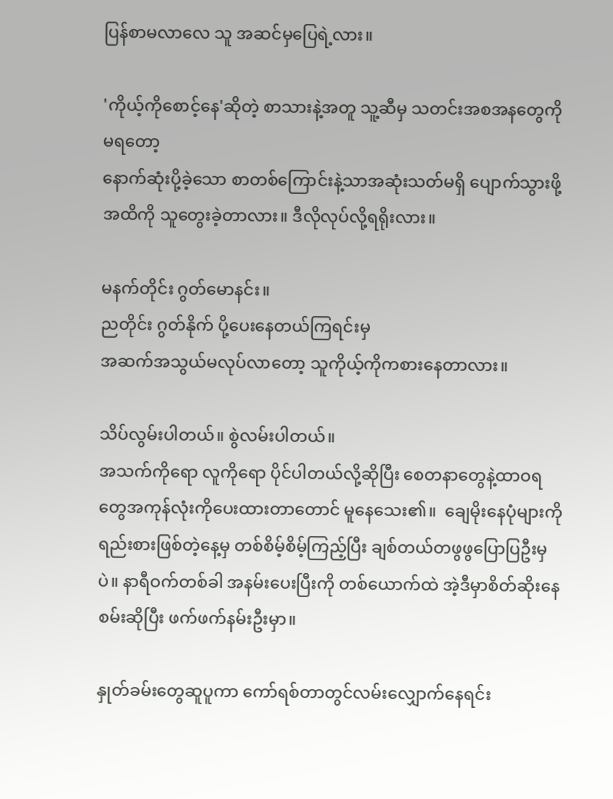ပြန်စာမလာလေ သူ အဆင်မှပြေရဲ့လား။

'ကိုယ့်ကိုစောင့်နေ'ဆိုတဲ့ စာသားနဲ့အတူ သူ့ဆီမှ သတင်းအစအနတွေကို မရတော့
နောက်ဆုံးပို့ခဲ့သော စာတစ်ကြောင်းနဲ့သာအဆုံးသတ်မရှိ ပျောက်သွားဖို့အထိကို သူတွေးခဲ့တာလား။ ဒီလိုလုပ်လို့ရရိုးလား။

မနက်တိုင်း ဂွတ်မောနင်း။
ညတိုင်း ဂွတ်နိုက် ပို့ပေးနေတယ်ကြရင်းမှ
အဆက်အသွယ်မလုပ်လာတော့ သူကိုယ့်ကိုကစားနေတာလား။

သိပ်လွမ်းပါတယ်။ စွဲလမ်းပါတယ်။
အသက်ကိုရော လူကိုရော ပိုင်ပါတယ်လို့ဆိုပြီး စေတနာတွေနဲ့ထာဝရတွေအကုန်လုံးကိုပေးထားတာတောင် မူနေသေး၏။  ချေမိုးနေပုံများကို ရည်းစားဖြစ်တဲ့နေ့မှ တစ်စိမ့်စိမ့်ကြည့်ပြီး ချစ်တယ်တဖွဖွပြောပြဦးမှပဲ။ နာရီဝက်တစ်ခါ အနမ်းပေးပြီးကို တစ်ယောက်ထဲ အဲ့ဒီမှာစိတ်ဆိုးနေစမ်းဆိုပြီး ဖက်ဖက်နမ်းဦးမှာ။

နှုတ်ခမ်းတွေဆူပူကာ ကော်ရစ်တာတွင်လမ်းလျှောက်နေရင်း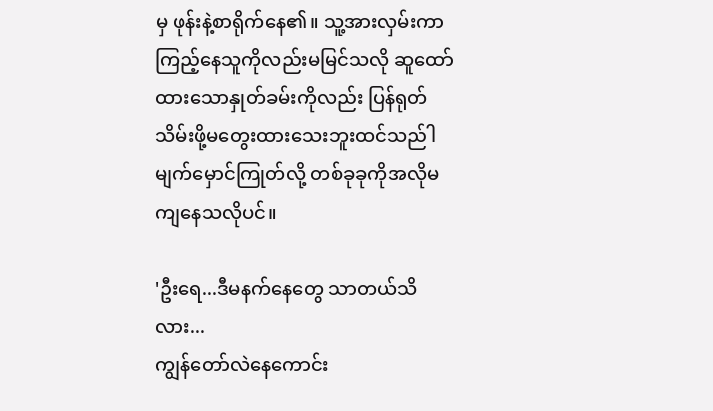မှ ဖုန်းနဲ့စာရိုက်နေ၏။ သူ့အားလှမ်းကာကြည့်နေသူကိုလည်းမမြင်သလို ဆူထော်ထားသောနှုတ်ခမ်းကိုလည်း ပြန်ရုတ်သိမ်းဖို့မတွေးထားသေးဘူးထင်သည်ါ မျက်မှောင်ကြုတ်လို့ တစ်ခုခုကိုအလိုမကျနေသလိုပင်။

'ဦးရေ...ဒီမနက်နေတွေ သာတယ်သိလား...
ကျွန်တော်လဲနေကောင်း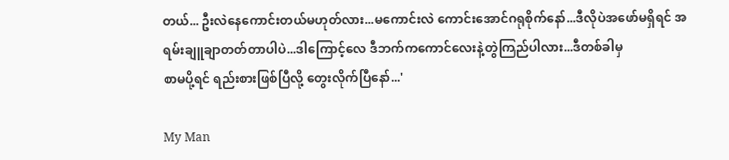တယ်... ဦးလဲနေကောင်းတယ်မဟုတ်လား...မကောင်းလဲ ကောင်းအောင်ဂရုစိုက်နော်...ဒီလိုပဲအဖော်မရှိရင် အရမ်းချူချာတတ်တာပါပဲ...ဒါကြောင့်လေ ဒီဘက်ကကောင်လေးနဲ့တွဲကြည်ပါလား...ဒီတစ်ခါမှ
စာမပို့ရင် ရည်းစားဖြစ်ပြီလို့ တွေးလိုက်ပြီနော်...'

My Man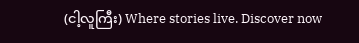(ငါ့လူကြီး) Where stories live. Discover now